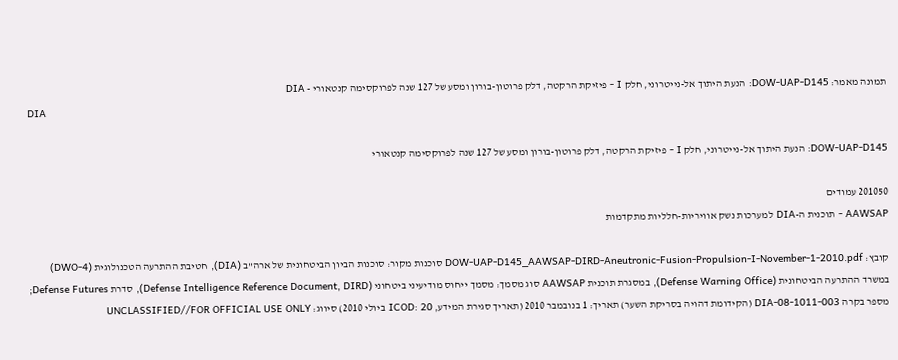תמונה מאמר: DOW-UAP-D145: הנעת היתוך אל-נייטרוני, חלק I - פיזיקת הרקטה, דלק פרוטון-בורון ומסע של 127 שנה לפרוקסימה קנטאורי - DIA
DIA

DOW-UAP-D145: הנעת היתוך אל-נייטרוני, חלק I - פיזיקת הרקטה, דלק פרוטון-בורון ומסע של 127 שנה לפרוקסימה קנטאורי

201050 עמודים
AAWSAP - תוכנית ה-DIA למערכות נשק אוויריות-חלליות מתקדמות

קובץ: DOW-UAP-D145_AAWSAP-DIRD-Aneutronic-Fusion-Propulsion-I-November-1-2010.pdf סוכנות מקור: סוכנות הביון הביטחונית של ארה"ב (DIA), חטיבת ההתרעה הטכנולוגית (DWO-4) במשרד ההתרעה הביטחונית (Defense Warning Office), במסגרת תוכנית AAWSAP סוג מסמך: מסמך ייחוס מודיעיני ביטחוני (Defense Intelligence Reference Document, DIRD), סדרת Defense Futures; מספר בקרה DIA-08-1011-003 (הקידומת דהויה בסריקת השער) תאריך: 1 בנובמבר 2010 (תאריך סגירת המידע, ICOD: 20 ביולי 2010) סיווג: UNCLASSIFIED//FOR OFFICIAL USE ONLY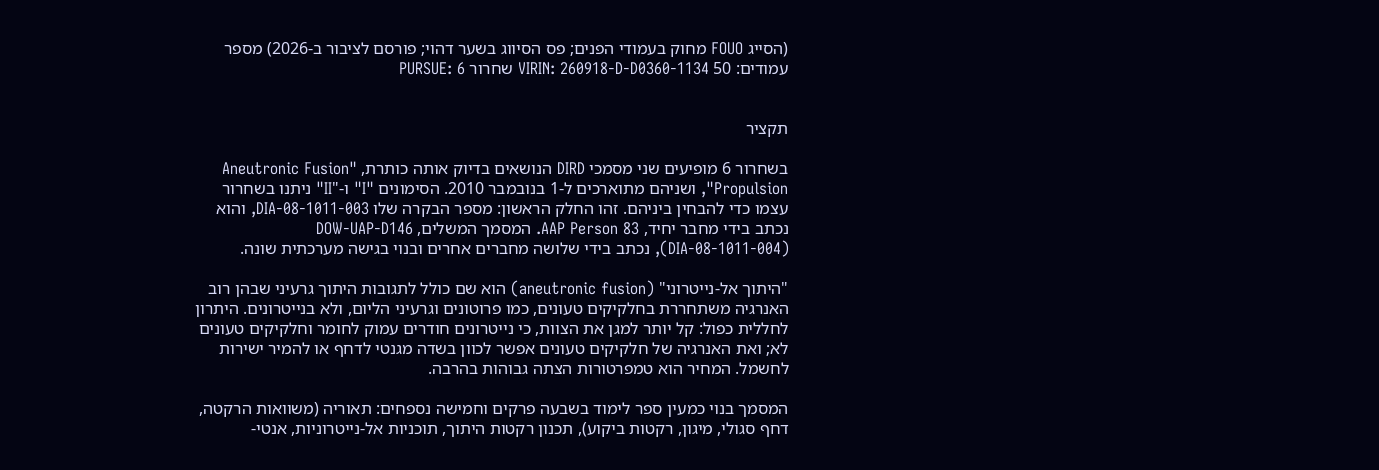(הסייג FOUO מחוק בעמודי הפנים; פס הסיווג בשער דהוי; פורסם לציבור ב-2026) מספר עמודים: 50 VIRIN: 260918-D-D0360-1134 שחרור PURSUE: 6


תקציר

בשחרור 6 מופיעים שני מסמכי DIRD הנושאים בדיוק אותה כותרת, "Aneutronic Fusion Propulsion", ושניהם מתוארכים ל-1 בנובמבר 2010. הסימונים "I" ו-"II" ניתנו בשחרור עצמו כדי להבחין ביניהם. זהו החלק הראשון: מספר הבקרה שלו DIA-08-1011-003, והוא נכתב בידי מחבר יחיד, AAP Person 83. המסמך המשלים, DOW-UAP-D146 (DIA-08-1011-004), נכתב בידי שלושה מחברים אחרים ובנוי בגישה מערכתית שונה.

"היתוך אל-נייטרוני" (aneutronic fusion) הוא שם כולל לתגובות היתוך גרעיני שבהן רוב האנרגיה משתחררת בחלקיקים טעונים, כמו פרוטונים וגרעיני הליום, ולא בנייטרונים. היתרון לחללית כפול: קל יותר למגן את הצוות, כי נייטרונים חודרים עמוק לחומר וחלקיקים טעונים לא; ואת האנרגיה של חלקיקים טעונים אפשר לכוון בשדה מגנטי לדחף או להמיר ישירות לחשמל. המחיר הוא טמפרטורות הצתה גבוהות בהרבה.

המסמך בנוי כמעין ספר לימוד בשבעה פרקים וחמישה נספחים: תאוריה (משוואות הרקטה, דחף סגולי, מיגון, רקטות ביקוע), תכנון רקטות היתוך, תוכניות אל-נייטרוניות, אנטי-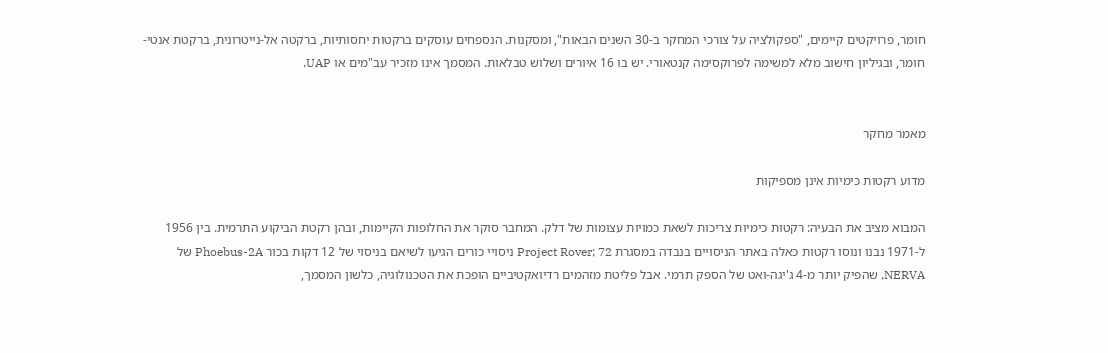חומר, פרויקטים קיימים, "ספקולציה על צורכי המחקר ב-30 השנים הבאות", ומסקנות. הנספחים עוסקים ברקטות יחסותיות, ברקטה אל-נייטרונית, ברקטת אנטי-חומר, ובגיליון חישוב מלא למשימה לפרוקסימה קנטאורי. יש בו 16 איורים ושלוש טבלאות. המסמך אינו מזכיר עב"מים או UAP.


מאמר מחקר

מדוע רקטות כימיות אינן מספיקות

המבוא מציב את הבעיה: רקטות כימיות צריכות לשאת כמויות עצומות של דלק. המחבר סוקר את החלופות הקיימות, ובהן רקטת הביקוע התרמית. בין 1956 ל-1971 נבנו ונוסו רקטות כאלה באתר הניסויים בנבדה במסגרת Project Rover; 72 ניסויי כורים הגיעו לשיאם בניסוי של 12 דקות בכור Phoebus-2A של NERVA, שהפיק יותר מ-4 ג'יגה-ואט של הספק תרמי. אבל פליטת מזהמים רדיואקטיביים הופכת את הטכנולוגיה, כלשון המסמך,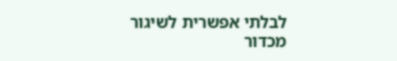לבלתי אפשרית לשיגור מכדור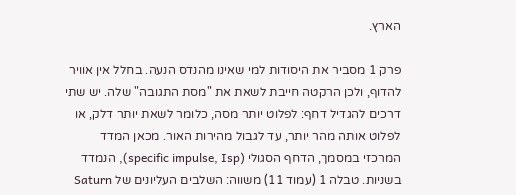הארץ.

פרק 1 מסביר את היסודות למי שאינו מהנדס הנעה. בחלל אין אוויר להדוף, ולכן הרקטה חייבת לשאת את "מסת התגובה" שלה. יש שתי דרכים להגדיל דחף: לפלוט יותר מסה, כלומר לשאת יותר דלק, או לפלוט אותה מהר יותר, עד לגבול מהירות האור. מכאן המדד המרכזי במסמך, הדחף הסגולי (specific impulse, Isp), הנמדד בשניות. טבלה 1 (עמוד 11) משווה: השלבים העליונים של Saturn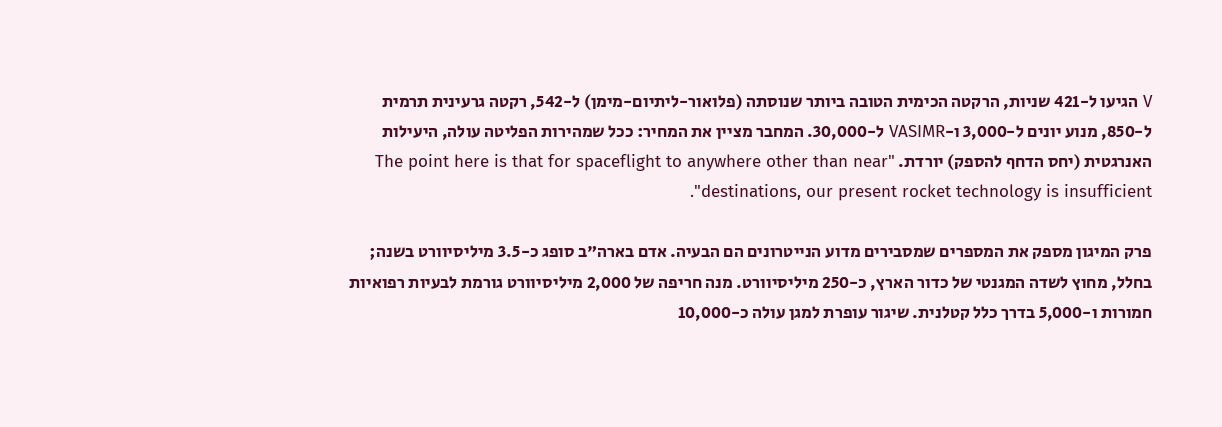V הגיעו ל-421 שניות, הרקטה הכימית הטובה ביותר שנוסתה (פלואור-ליתיום-מימן) ל-542, רקטה גרעינית תרמית ל-850, מנוע יונים ל-3,000 ו-VASIMR ל-30,000. המחבר מציין את המחיר: ככל שמהירות הפליטה עולה, היעילות האנרגטית (יחס הדחף להספק) יורדת. "The point here is that for spaceflight to anywhere other than near destinations, our present rocket technology is insufficient".

פרק המיגון מספק את המספרים שמסבירים מדוע הנייטרונים הם הבעיה. אדם בארה"ב סופג כ-3.5 מיליסיוורט בשנה; בחלל, מחוץ לשדה המגנטי של כדור הארץ, כ-250 מיליסיוורט. מנה חריפה של 2,000 מיליסיוורט גורמת לבעיות רפואיות חמורות ו-5,000 בדרך כלל קטלנית. שיגור עופרת למגן עולה כ-10,000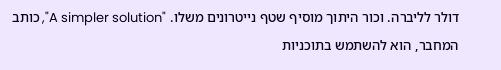דולר לליברה. וכור היתוך מוסיף שטף נייטרונים משלו. "A simpler solution", כותב המחבר, הוא להשתמש בתוכניות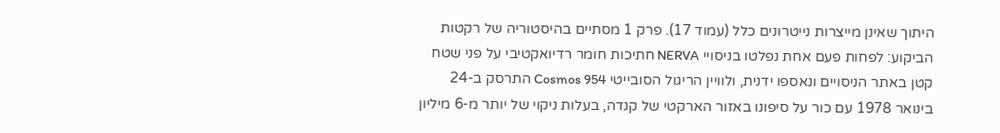היתוך שאינן מייצרות נייטרונים כלל (עמוד 17). פרק 1 מסתיים בהיסטוריה של רקטות הביקוע: לפחות פעם אחת נפלטו בניסויי NERVA חתיכות חומר רדיואקטיבי על פני שטח קטן באתר הניסויים ונאספו ידנית, ולוויין הריגול הסובייטי Cosmos 954 התרסק ב-24 בינואר 1978 עם כור על סיפונו באזור הארקטי של קנדה, בעלות ניקוי של יותר מ-6 מיליון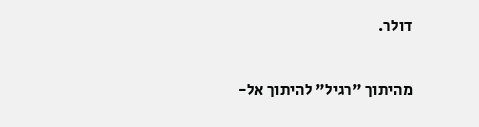דולר.

מהיתוך "רגיל" להיתוך אל-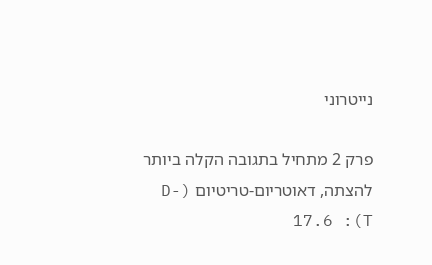נייטרוני

פרק 2 מתחיל בתגובה הקלה ביותר להצתה, דאוטריום-טריטיום (D-T): 17.6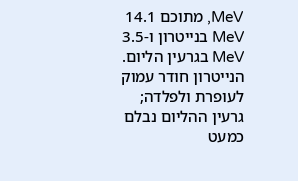MeV, מתוכם 14.1 MeV בנייטרון ו-3.5 MeV בגרעין הליום. הנייטרון חודר עמוק לעופרת ולפלדה; גרעין ההליום נבלם כמעט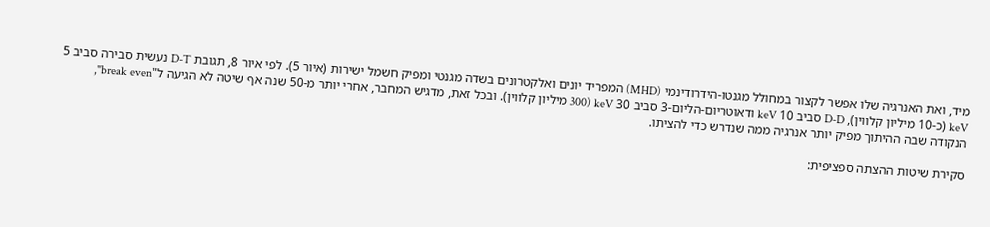מיד, ואת האנרגיה שלו אפשר לקצור במחולל מגנטו-הידרודינמי (MHD) המפריד יונים ואלקטרונים בשדה מגנטי ומפיק חשמל ישירות (איור 5). לפי איור 8, תגובת D-T נעשית סבירה סביב 5 keV (כ-10 מיליון קלווין), D-D סביב 10 keV ודאוטריום-הליום-3 סביב 30 keV (300 מיליון קלווין). ובכל זאת, מדגיש המחבר, אחרי יותר מ-50 שנה אף שיטה לא הגיעה ל"break even", הנקודה שבה ההיתוך מפיק יותר אנרגיה ממה שנדרש כדי להציתו.

סקירת שיטות ההצתה ספציפית: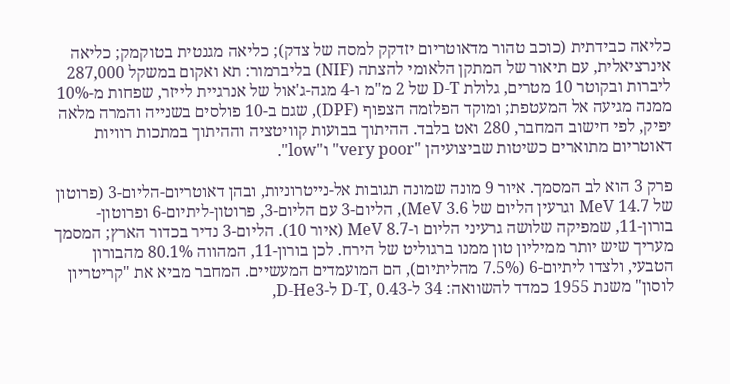כליאה כבידתית (כוכב טהור מדאוטריום יזדקק למסה של צדק); כליאה מגנטית בטוקמק; כליאה אינרציאלית, עם תיאור של המתקן הלאומי להצתה (NIF) בליברמור: תא ואקום במשקל 287,000 ליברות ובקוטר 10 מטרים, גלולת D-T של 2 מ"מ ו-4 מגה-ג'אול של אנרגיית לייזר, שפחות מ-10% ממנה מגיעה אל המעטפת; ומוקד הפלזמה הצפוף (DPF), שגם ב-10 פולסים בשנייה והמרה מלאה יפיק, לפי חישוב המחבר, 280 ואט בלבד. ההיתוך בבועות קוויטציה וההיתוך במתכות רוויות דאוטריום מתוארים כשיטות שביצועיהן "very poor" ו"low".

פרק 3 הוא לב המסמך. איור 9 מונה שמונה תגובות אל-נייטרוניות, ובהן דאוטריום-הליום-3 (פרוטון של 14.7 MeV וגרעין הליום של 3.6 MeV), הליום-3 עם הליום-3, פרוטון-ליתיום-6 ופרוטון-בורון-11, שמפיקה שלושה גרעיני הליום ו-8.7 MeV (איור 10). הליום-3 נדיר בכדור הארץ; המסמך מעריך שיש יותר ממיליון טון ממנו ברגוליט של הירח. לכן בורון-11, המהווה 80.1% מהבורון הטבעי, ולצדו ליתיום-6 (7.5% מהליתיום), הם המועמדים המעשיים. המחבר מביא את "קריטריון לוסון" משנת 1955 כמדד להשוואה: 34 ל-D-T, 0.43 ל-D-He3,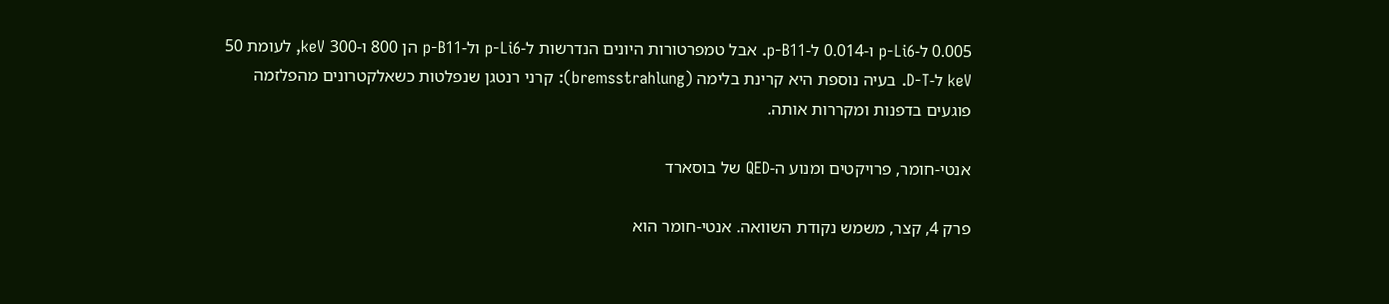0.005 ל-p-Li6 ו-0.014 ל-p-B11. אבל טמפרטורות היונים הנדרשות ל-p-Li6 ול-p-B11 הן 800 ו-300 keV, לעומת 50 keV ל-D-T. בעיה נוספת היא קרינת בלימה (bremsstrahlung): קרני רנטגן שנפלטות כשאלקטרונים מהפלזמה פוגעים בדפנות ומקררות אותה.

אנטי-חומר, פרויקטים ומנוע ה-QED של בוסארד

פרק 4, קצר, משמש נקודת השוואה. אנטי-חומר הוא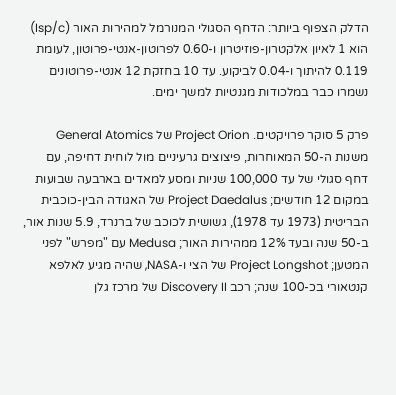הדלק הצפוף ביותר: הדחף הסגולי המנורמל למהירות האור (Isp/c) הוא 1 לאיון אלקטרון-פוזיטרון ו-0.60 לפרוטון-אנטי-פרוטון, לעומת 0.119 להיתוך ו-0.04 לביקוע. עד 10 בחזקת 12 אנטי-פרוטונים נשמרו כבר במלכודות מגנטיות למשך ימים.

פרק 5 סוקר פרויקטים. Project Orion של General Atomics משנות ה-50 המאוחרות, פיצוצים גרעיניים מול לוחית דחיפה, עם דחף סגולי של עד 100,000 שניות ומסע למאדים בארבעה שבועות במקום 12 חודשים; Project Daedalus של האגודה הבין-כוכבית הבריטית (1973 עד 1978), גשושית לכוכב של ברנרד, 5.9 שנות אור, ב-50 שנה ובעד 12% ממהירות האור; Medusa עם "מפרש" לפני המטען; Project Longshot של הצי ו-NASA, שהיה מגיע לאלפא קנטאורי בכ-100 שנה; רכב Discovery II של מרכז גלן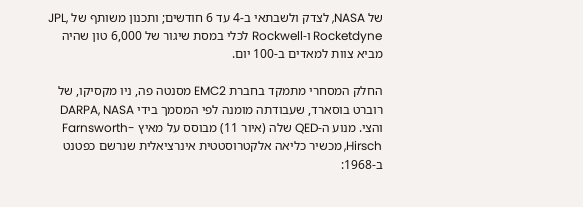של NASA, לצדק ולשבתאי ב-4 עד 6 חודשים; ותכנון משותף של JPL, Rocketdyne ו-Rockwell לכלי במסת שיגור של 6,000 טון שהיה מביא צוות למאדים ב-100 יום.

החלק המסחרי מתמקד בחברת EMC2 מסנטה פה, ניו מקסיקו, של רוברט בוסארד, שעבודתה מומנה לפי המסמך בידי DARPA, NASA והצי. מנוע ה-QED שלה (איור 11) מבוסס על מאיץ Farnsworth-Hirsch, מכשיר כליאה אלקטרוסטטית אינרציאלית שנרשם כפטנט ב-1968: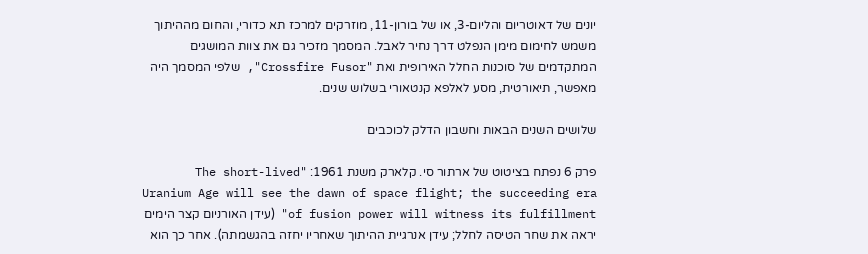יונים של דאוטריום והליום-3, או של בורון-11, מוזרקים למרכז תא כדורי, והחום מההיתוך משמש לחימום מימן הנפלט דרך נחיר לאבל. המסמך מזכיר גם את צוות המושגים המתקדמים של סוכנות החלל האירופית ואת "Crossfire Fusor", שלפי המסמך היה מאפשר, תיאורטית, מסע לאלפא קנטאורי בשלוש שנים.

שלושים השנים הבאות וחשבון הדלק לכוכבים

פרק 6 נפתח בציטוט של ארתור סי. קלארק משנת 1961: "The short-lived Uranium Age will see the dawn of space flight; the succeeding era of fusion power will witness its fulfillment" (עידן האורניום קצר הימים יראה את שחר הטיסה לחלל; עידן אנרגיית ההיתוך שאחריו יחזה בהגשמתה). אחר כך הוא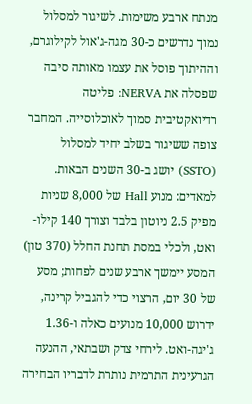מנתח ארבע משימות. לשיגור למסלול נמוך נדרשים כ-30 מגה-ג'אול לקילוגרם, וההיתוך פוסל את עצמו מאותה סיבה שפסלה את NERVA: פליטה רדיואקטיבית סמוך לאוכלוסייה. המחבר צופה ששיגור בשלב יחיד למסלול (SSTO) יושג ב-30 השנים הבאות. למאדים: מנוע Hall של 8,000 שניות מפיק 2.5 ניוטון בלבד וצורך 140 קילו-ואט, ולכלי במסת תחנת החלל (370 טון) המסע יימשך ארבע שנים לפחות; מסע של 30 יום, הרצוי כדי להגביל קרינה, ידרוש 10,000 מנועים כאלה ו-1.36 ג'יגה-ואט. לירחי צדק ושבתאי, ההנעה הגרעינית התרמית נותרת לדבריו הבחירה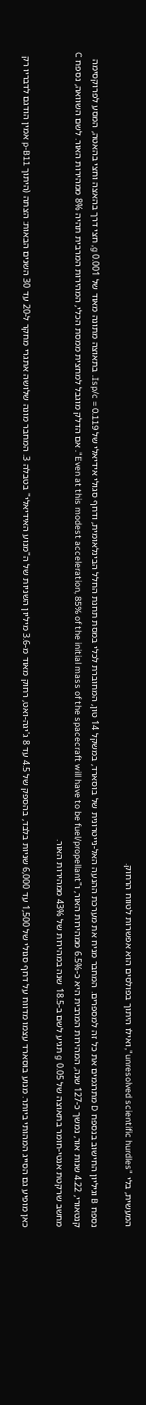המעשית, בלי "unresolved scientific hurdles", ואילו היתוך בפולסים הוא אפשרות לטווח הרחוק.

נספח B וגיליון החישוב בנספח D מתרגמים את כל זה למספרים. המחבר מניח את מערכת ההנעה האל-נייטרונית של בוסארד, במשקל 14 טון, המחוברת לכלי במסת תחנת החלל הבינלאומית, ודחף סגולי אידיאלי של Isp/c = 0.119. בתאוצה מתונה מאוד של 0.001 g, חצי דרך בהאצה וחצי בהאטה, המסע לפרוקסימה קנטאורי, 4.22 שנות אור, נמשך כ-127 שנה, המהירות המרבית היא כ-6.5% ממהירות האור, ו"Even at this modest acceleration, 85% of the initial mass of the spacecraft will have to be fuel/propellant". אם הדלק מוגבל למחצית ממסת הכלי, המהירות המרבית תהיה 8% ממהירות האור. לשם השוואה, נספח C מחשב שרקטת אנטי-חומר בתאוצה של 0.05 g תגיע לשם ב-18.5 שנה במהירות של 43% ממהירות האור.

כאן מופיע גם הסייג המהותי ביותר. מנוע בוסארד עצמו מדווח על דחף סגולי של 1,500 עד 6,000 שניות בלבד, בהספק של 4.5 עד 8 ג'יגה-ואט, רחוק מאוד מ-3.6 מיליון השניות של ה"מנוע האידיאלי" בטבלה 3. המחבר מונה שלושה אתגרי מחקר ל-20 עד 30 השנים הבאות: הצתה (היתוך p-B11 אמין הודגם לדבריו רק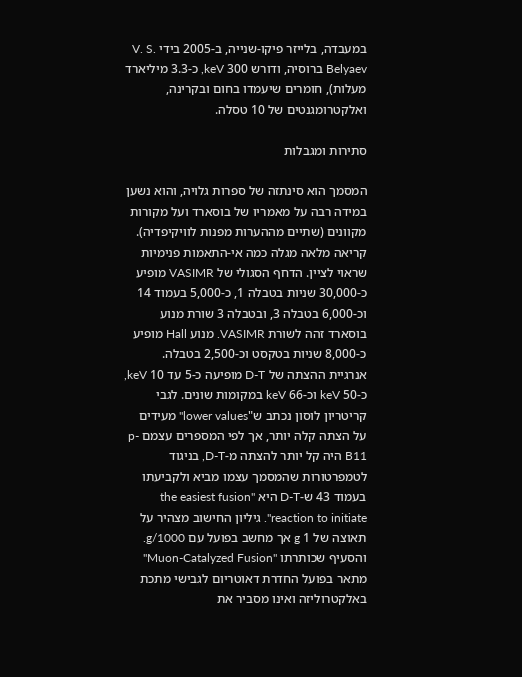במעבדה, בלייזר פיקו-שנייה, ב-2005 בידי V. S. Belyaev ברוסיה, ודורש 300 keV, כ-3.3 מיליארד מעלות), חומרים שיעמדו בחום ובקרינה, ואלקטרומגנטים של 10 טסלה.

סתירות ומגבלות

המסמך הוא סינתזה של ספרות גלויה, והוא נשען במידה רבה על מאמריו של בוסארד ועל מקורות מקוונים (שתיים מההערות מפנות לוויקיפדיה). קריאה מלאה מגלה כמה אי-התאמות פנימיות שראוי לציין. הדחף הסגולי של VASIMR מופיע כ-30,000 שניות בטבלה 1, כ-5,000 בעמוד 14 וכ-6,000 בטבלה 3, ובטבלה 3 שורת מנוע בוסארד זהה לשורת VASIMR. מנוע Hall מופיע כ-8,000 שניות בטקסט וכ-2,500 בטבלה. אנרגיית ההצתה של D-T מופיעה כ-5 עד 10 keV, כ-50 keV וכ-66 keV במקומות שונים. לגבי קריטריון לוסון נכתב ש"lower values" מעידים על הצתה קלה יותר, אך לפי המספרים עצמם p-B11 היה קל יותר להצתה מ-D-T, בניגוד לטמפרטורות שהמסמך עצמו מביא ולקביעתו בעמוד 43 ש-D-T היא "the easiest fusion reaction to initiate". גיליון החישוב מצהיר על תאוצה של 1 g אך מחשב בפועל עם g/1000. והסעיף שכותרתו "Muon-Catalyzed Fusion" מתאר בפועל החדרת דאוטריום לגבישי מתכת באלקטרוליזה ואינו מסביר את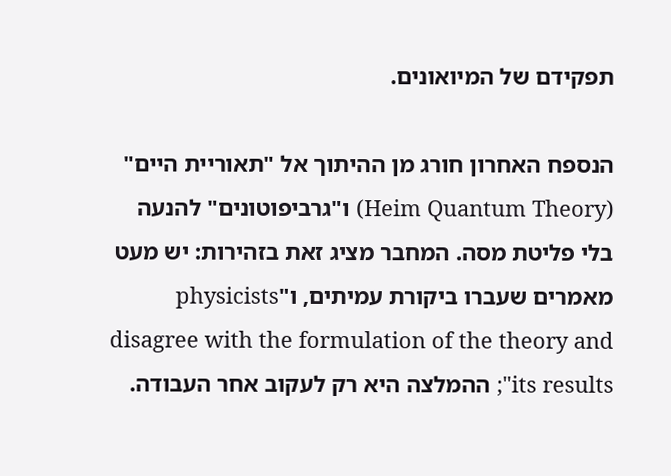תפקידם של המיואונים.

הנספח האחרון חורג מן ההיתוך אל "תאוריית היים" (Heim Quantum Theory) ו"גרביפוטונים" להנעה בלי פליטת מסה. המחבר מציג זאת בזהירות: יש מעט מאמרים שעברו ביקורת עמיתים, ו"physicists disagree with the formulation of the theory and its results"; ההמלצה היא רק לעקוב אחר העבודה.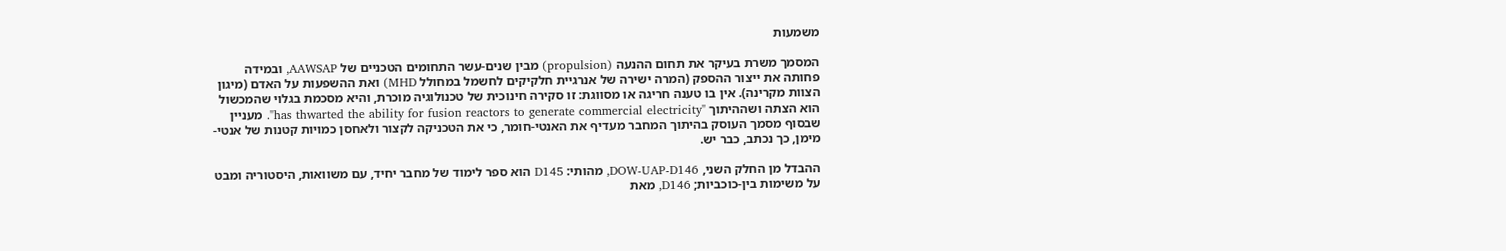משמעות

המסמך משרת בעיקר את תחום ההנעה (propulsion) מבין שנים-עשר התחומים הטכניים של AAWSAP, ובמידה פחותה את ייצור ההספק (המרה ישירה של אנרגיית חלקיקים לחשמל במחולל MHD) ואת ההשפעות על האדם (מיגון הצוות מקרינה). אין בו טענה חריגה או מסווגת: זו סקירה חינוכית של טכנולוגיה מוכרת, והיא מסכמת בגלוי שהמכשול הוא הצתה ושההיתוך "has thwarted the ability for fusion reactors to generate commercial electricity". מעניין שבסוף מסמך העוסק בהיתוך המחבר מעדיף את האנטי-חומר, כי את הטכניקה לקצור ולאחסן כמויות קטנות של אנטי-מימן, כך נכתב, כבר יש.

ההבדל מן החלק השני, DOW-UAP-D146, מהותי: D145 הוא ספר לימוד של מחבר יחיד, עם משוואות, היסטוריה ומבט על משימות בין-כוכביות; D146, מאת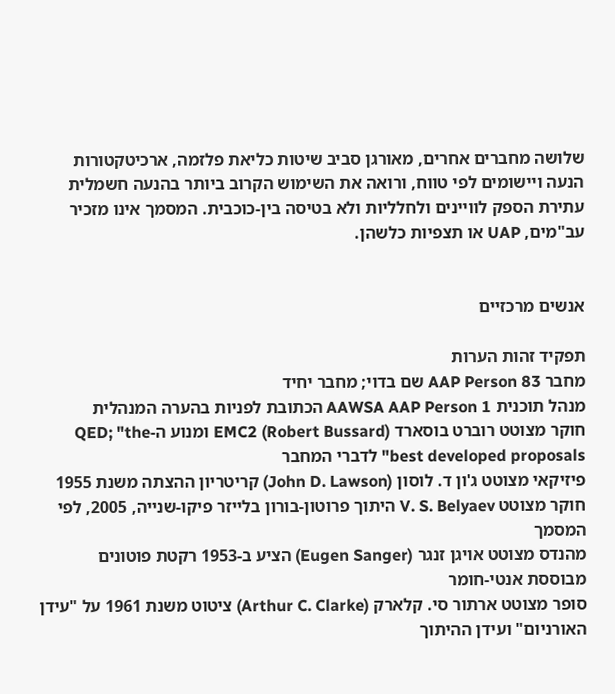שלושה מחברים אחרים, מאורגן סביב שיטות כליאת פלזמה, ארכיטקטורות הנעה ויישומים לפי טווח, ורואה את השימוש הקרוב ביותר בהנעה חשמלית עתירת הספק לוויינים ולחלליות ולא בטיסה בין-כוכבית. המסמך אינו מזכיר עב"מים, UAP או תצפיות כלשהן.


אנשים מרכזיים

תפקיד זהות הערות
מחבר AAP Person 83 שם בדוי; מחבר יחיד
מנהל תוכנית AAWSA AAP Person 1 הכתובת לפניות בהערה המנהלית
חוקר מצוטט רוברט בוסארד (Robert Bussard) EMC2 ומנוע ה-QED; "the best developed proposals" לדברי המחבר
פיזיקאי מצוטט ג'ון ד. לוסון (John D. Lawson) קריטריון ההצתה משנת 1955
חוקר מצוטט V. S. Belyaev היתוך פרוטון-בורון בלייזר פיקו-שנייה, 2005, לפי המסמך
מהנדס מצוטט אויגן זנגר (Eugen Sanger) הציע ב-1953 רקטת פוטונים מבוססת אנטי-חומר
סופר מצוטט ארתור סי. קלארק (Arthur C. Clarke) ציטוט משנת 1961 על "עידן האורניום" ועידן ההיתוך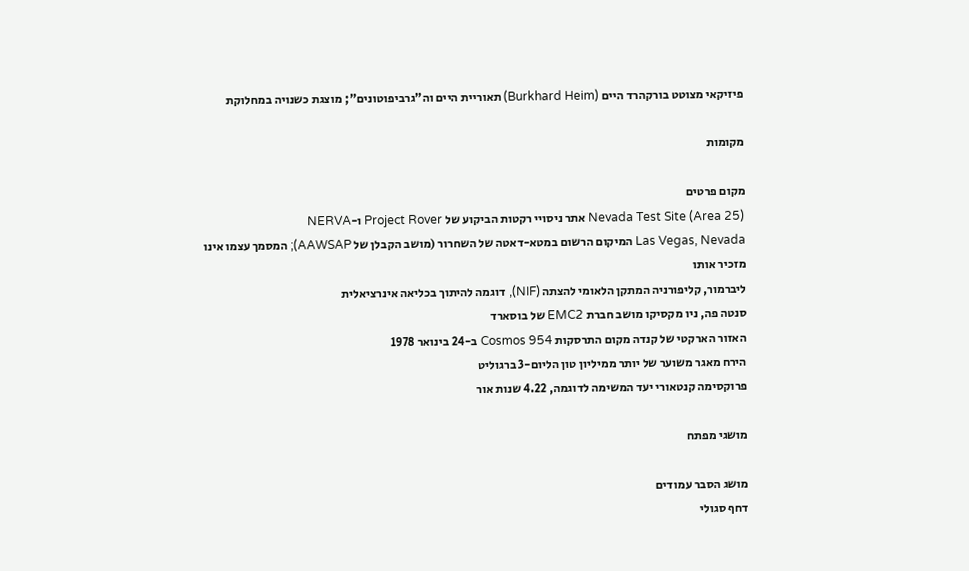פיזיקאי מצוטט בורקהרד היים (Burkhard Heim) תאוריית היים וה"גרביפוטונים"; מוצגת כשנויה במחלוקת

מקומות

מקום פרטים
Nevada Test Site (Area 25) אתר ניסויי רקטות הביקוע של Project Rover ו-NERVA
Las Vegas, Nevada המיקום הרשום במטא-דאטה של השחרור (מושב הקבלן של AAWSAP); המסמך עצמו אינו מזכיר אותו
ליברמור, קליפורניה המתקן הלאומי להצתה (NIF), דוגמה להיתוך בכליאה אינרציאלית
סנטה פה, ניו מקסיקו מושב חברת EMC2 של בוסארד
האזור הארקטי של קנדה מקום התרסקות Cosmos 954 ב-24 בינואר 1978
הירח מאגר משוער של יותר ממיליון טון הליום-3 ברגוליט
פרוקסימה קנטאורי יעד המשימה לדוגמה, 4.22 שנות אור

מושגי מפתח

מושג הסבר עמודים
דחף סגולי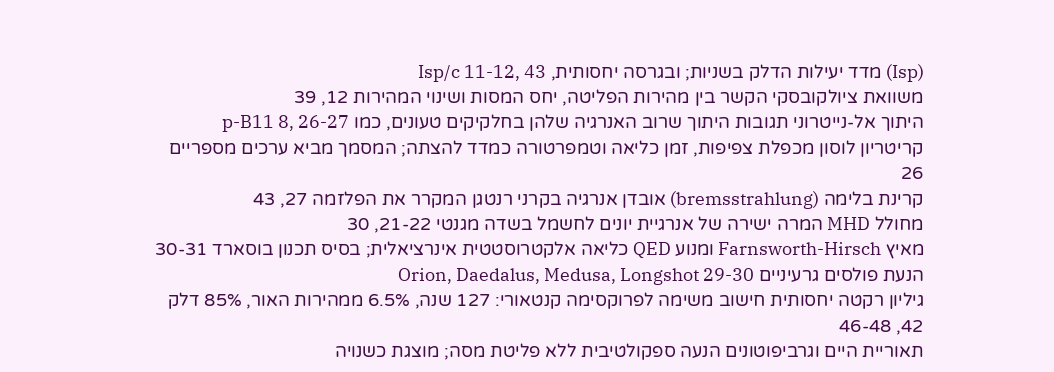(Isp) מדד יעילות הדלק בשניות; ובגרסה יחסותית, Isp/c 11-12, 43
משוואת ציולקובסקי הקשר בין מהירות הפליטה, יחס המסות ושינוי המהירות 12, 39
היתוך אל-נייטרוני תגובות היתוך שרוב האנרגיה שלהן בחלקיקים טעונים, כמו p-B11 8, 26-27
קריטריון לוסון מכפלת צפיפות, זמן כליאה וטמפרטורה כמדד להצתה; המסמך מביא ערכים מספריים 26
קרינת בלימה (bremsstrahlung) אובדן אנרגיה בקרני רנטגן המקרר את הפלזמה 27, 43
מחולל MHD המרה ישירה של אנרגיית יונים לחשמל בשדה מגנטי 21-22, 30
מאיץ Farnsworth-Hirsch ומנוע QED כליאה אלקטרוסטטית אינרציאלית; בסיס תכנון בוסארד 30-31
הנעת פולסים גרעיניים Orion, Daedalus, Medusa, Longshot 29-30
גיליון רקטה יחסותית חישוב משימה לפרוקסימה קנטאורי: 127 שנה, 6.5% ממהירות האור, 85% דלק 42, 46-48
תאוריית היים וגרביפוטונים הנעה ספקולטיבית ללא פליטת מסה; מוצגת כשנויה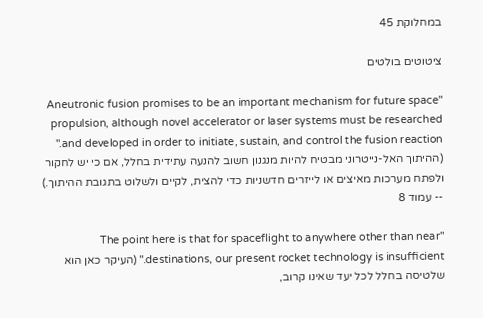במחלוקת 45

ציטוטים בולטים

"Aneutronic fusion promises to be an important mechanism for future space propulsion, although novel accelerator or laser systems must be researched and developed in order to initiate, sustain, and control the fusion reaction." (ההיתוך האל-נייטרוני מבטיח להיות מנגנון חשוב להנעה עתידית בחלל, אם כי יש לחקור ולפתח מערכות מאיצים או לייזרים חדשניות כדי להצית, לקיים ולשלוט בתגובת ההיתוך.) -- עמוד 8

"The point here is that for spaceflight to anywhere other than near destinations, our present rocket technology is insufficient." (העיקר כאן הוא שלטיסה בחלל לכל יעד שאינו קרוב,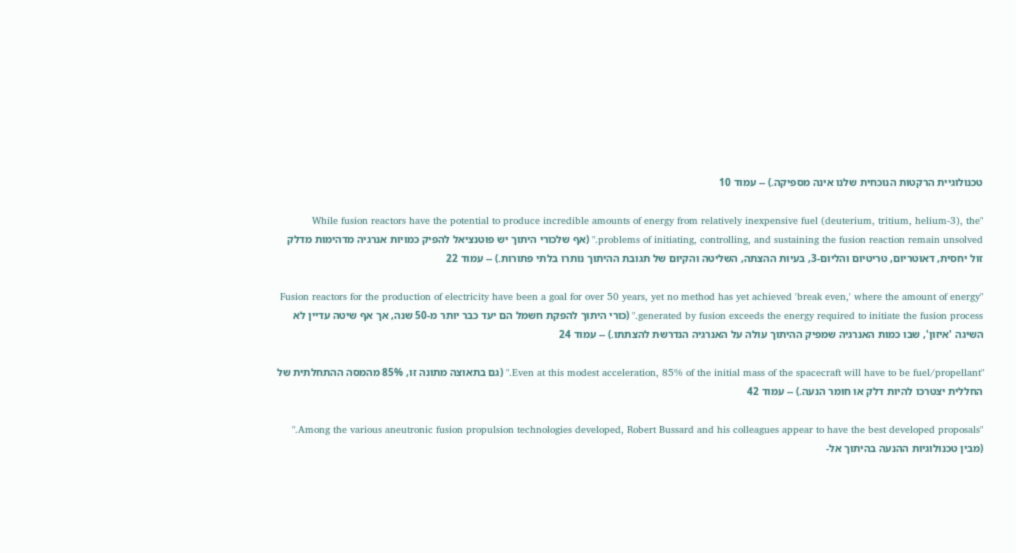טכנולוגיית הרקטות הנוכחית שלנו אינה מספיקה.) -- עמוד 10

"While fusion reactors have the potential to produce incredible amounts of energy from relatively inexpensive fuel (deuterium, tritium, helium-3), the problems of initiating, controlling, and sustaining the fusion reaction remain unsolved." (אף שלכורי היתוך יש פוטנציאל להפיק כמויות אנרגיה מדהימות מדלק זול יחסית, דאוטריום, טריטיום והליום-3, בעיות ההצתה, השליטה והקיום של תגובת ההיתוך נותרו בלתי פתורות.) -- עמוד 22

"Fusion reactors for the production of electricity have been a goal for over 50 years, yet no method has yet achieved 'break even,' where the amount of energy generated by fusion exceeds the energy required to initiate the fusion process." (כורי היתוך להפקת חשמל הם יעד כבר יותר מ-50 שנה, אך אף שיטה עדיין לא השיגה 'איזון', שבו כמות האנרגיה שמפיק ההיתוך עולה על האנרגיה הנדרשת להצתתו.) -- עמוד 24

"Even at this modest acceleration, 85% of the initial mass of the spacecraft will have to be fuel/propellant." (גם בתאוצה מתונה זו, 85% מהמסה ההתחלתית של החללית יצטרכו להיות דלק או חומר הנעה.) -- עמוד 42

"Among the various aneutronic fusion propulsion technologies developed, Robert Bussard and his colleagues appear to have the best developed proposals." (מבין טכנולוגיות ההנעה בהיתוך אל-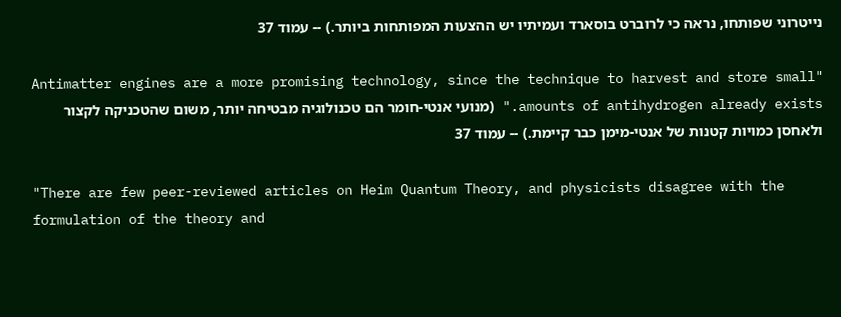נייטרוני שפותחו, נראה כי לרוברט בוסארד ועמיתיו יש ההצעות המפותחות ביותר.) -- עמוד 37

"Antimatter engines are a more promising technology, since the technique to harvest and store small amounts of antihydrogen already exists." (מנועי אנטי-חומר הם טכנולוגיה מבטיחה יותר, משום שהטכניקה לקצור ולאחסן כמויות קטנות של אנטי-מימן כבר קיימת.) -- עמוד 37

"There are few peer-reviewed articles on Heim Quantum Theory, and physicists disagree with the formulation of the theory and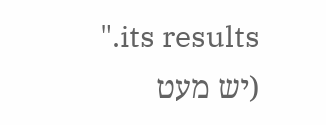its results." (יש מעט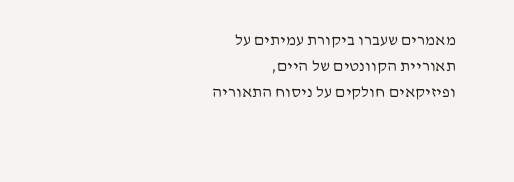מאמרים שעברו ביקורת עמיתים על תאוריית הקוונטים של היים, ופיזיקאים חולקים על ניסוח התאוריה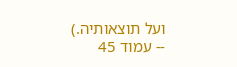ועל תוצאותיה.) -- עמוד 45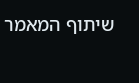שיתוף המאמר